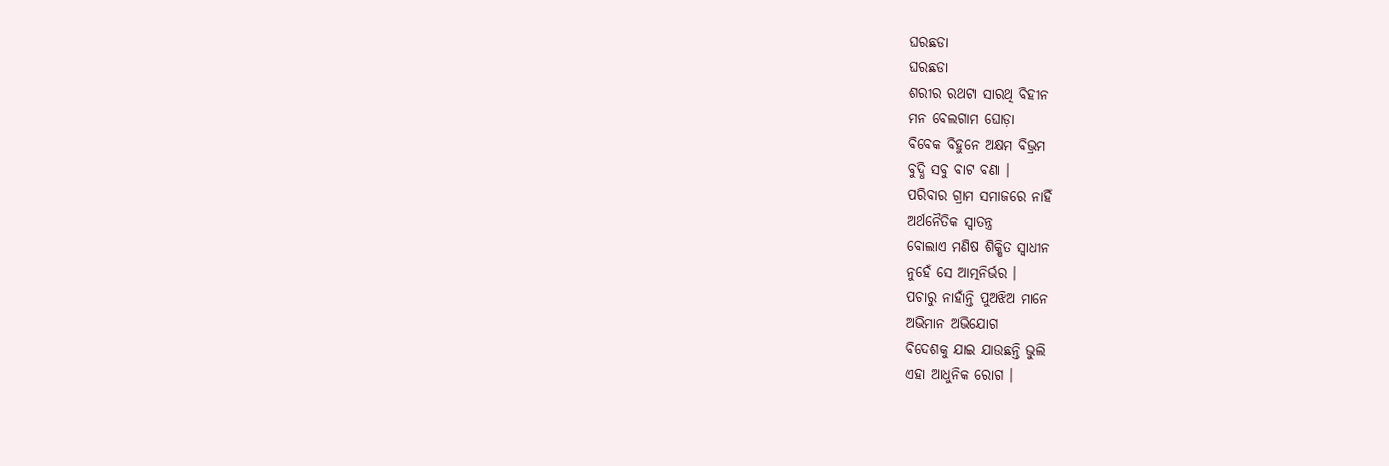ଘରଛଡା
ଘରଛଡା
ଶରୀର ରଥଟା ସାରଥି ବିହୀନ
ମନ ବେଲଗାମ ଘୋଡ଼ା
ବିବେକ ବିହୁନେ ଅକ୍ଷମ ବିଭ୍ରମ
ବୁଦ୍ଧି ସବୁ ବାଟ ବଣା ।
ପରିବାର ଗ୍ରାମ ସମାଜରେ ନାହିଁ
ଅର୍ଥନୈତିକ ସ୍ଵାତନ୍ତ୍ର
ବୋଲାଏ ମଣିଷ ଶିକ୍ଷିତ ସ୍ଵାଧୀନ
ନୁହେଁ ସେ ଆତ୍ମନିର୍ଭର ।
ପଚାରୁ ନାହାଁନ୍ତି ପୁଅଝିଅ ମାନେ
ଅଭିମାନ ଅଭିଯୋଗ
ବିଦେଶକୁ ଯାଇ ଯାଉଛନ୍ତି ଭୁଲି
ଏହା ଆଧୁନିକ ରୋଗ ।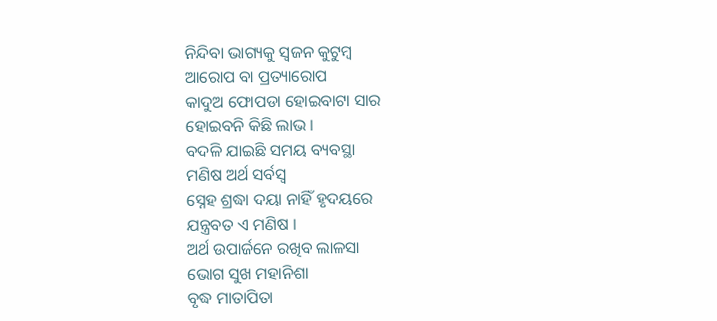ନିନ୍ଦିବା ଭାଗ୍ୟକୁ ସ୍ୱଜନ କୁଟୁମ୍ବ
ଆରୋପ ବା ପ୍ରତ୍ୟାରୋପ
କାଦୁଅ ଫୋପଡା ହୋଇବାଟା ସାର
ହୋଇବନି କିଛି ଲାଭ ।
ବଦଳି ଯାଇଛି ସମୟ ବ୍ୟବସ୍ଥା
ମଣିଷ ଅର୍ଥ ସର୍ବସ୍ୱ
ସ୍ନେହ ଶ୍ରଦ୍ଧା ଦୟା ନାହିଁ ହୃଦୟରେ
ଯନ୍ତ୍ରବତ ଏ ମଣିଷ ।
ଅର୍ଥ ଉପାର୍ଜନେ ରଖିବ ଲାଳସା
ଭୋଗ ସୁଖ ମହାନିଶା
ବୃଦ୍ଧ ମାତାପିତା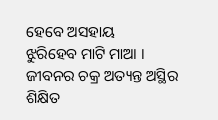ହେବେ ଅସହାୟ
ଝୁରିହେବ ମାଟି ମାଆ ।
ଜୀବନର ଚକ୍ର ଅତ୍ୟନ୍ତ ଅସ୍ଥିର
ଶିକ୍ଷିତ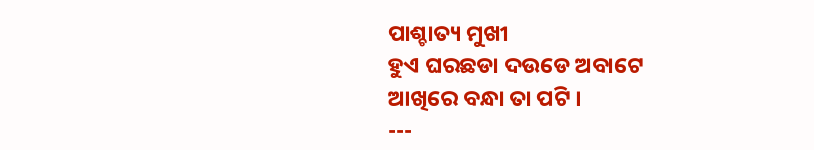ପାଶ୍ଚାତ୍ୟ ମୁଖୀ
ହୁଏ ଘରଛଡା ଦଉଡେ ଅବାଟେ
ଆଖିରେ ବନ୍ଧା ତା ପଟି ।
---